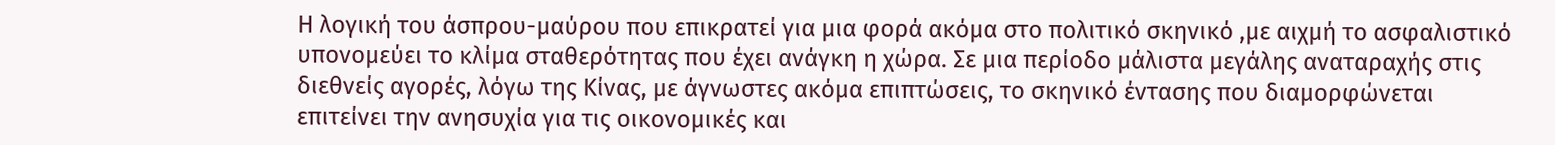Η λογική του άσπρου-μαύρου που επικρατεί για μια φορά ακόμα στο πολιτικό σκηνικό ,με αιχμή το ασφαλιστικό υπονομεύει το κλίμα σταθερότητας που έχει ανάγκη η χώρα. Σε μια περίοδο μάλιστα μεγάλης αναταραχής στις διεθνείς αγορές, λόγω της Κίνας, με άγνωστες ακόμα επιπτώσεις, το σκηνικό έντασης που διαμορφώνεται επιτείνει την ανησυχία για τις οικονομικές και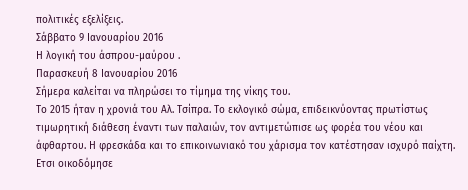πολιτικές εξελίξεις.
Σάββατο 9 Ιανουαρίου 2016
Η λογική του άσπρου-μαύρου .
Παρασκευή 8 Ιανουαρίου 2016
Σήμερα καλείται να πληρώσει το τίμημα της νίκης του.
Το 2015 ήταν η χρονιά του Αλ. Τσίπρα. Το εκλογικό σώμα, επιδεικνύοντας πρωτίστως τιμωρητική διάθεση έναντι των παλαιών, τον αντιμετώπισε ως φορέα του νέου και άφθαρτου. Η φρεσκάδα και το επικοινωνιακό του χάρισμα τον κατέστησαν ισχυρό παίχτη. Ετσι οικοδόμησε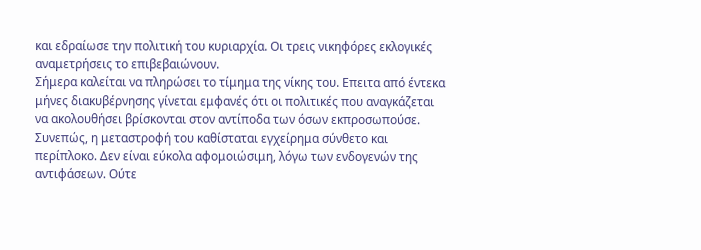και εδραίωσε την πολιτική του κυριαρχία. Οι τρεις νικηφόρες εκλογικές αναμετρήσεις το επιβεβαιώνουν.
Σήμερα καλείται να πληρώσει το τίμημα της νίκης του. Επειτα από έντεκα μήνες διακυβέρνησης γίνεται εμφανές ότι οι πολιτικές που αναγκάζεται να ακολουθήσει βρίσκονται στον αντίποδα των όσων εκπροσωπούσε. Συνεπώς, η μεταστροφή του καθίσταται εγχείρημα σύνθετο και περίπλοκο. Δεν είναι εύκολα αφομοιώσιμη, λόγω των ενδογενών της αντιφάσεων. Ούτε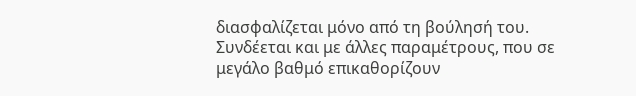διασφαλίζεται μόνο από τη βούλησή του. Συνδέεται και με άλλες παραμέτρους, που σε μεγάλο βαθμό επικαθορίζουν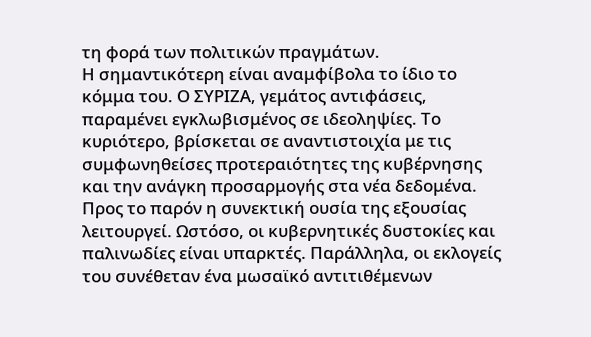τη φορά των πολιτικών πραγμάτων.
Η σημαντικότερη είναι αναμφίβολα το ίδιο το κόμμα του. Ο ΣΥΡΙΖΑ, γεμάτος αντιφάσεις, παραμένει εγκλωβισμένος σε ιδεοληψίες. Το κυριότερο, βρίσκεται σε αναντιστοιχία με τις συμφωνηθείσες προτεραιότητες της κυβέρνησης και την ανάγκη προσαρμογής στα νέα δεδομένα. Προς το παρόν η συνεκτική ουσία της εξουσίας λειτουργεί. Ωστόσο, οι κυβερνητικές δυστοκίες και παλινωδίες είναι υπαρκτές. Παράλληλα, οι εκλογείς του συνέθεταν ένα μωσαϊκό αντιτιθέμενων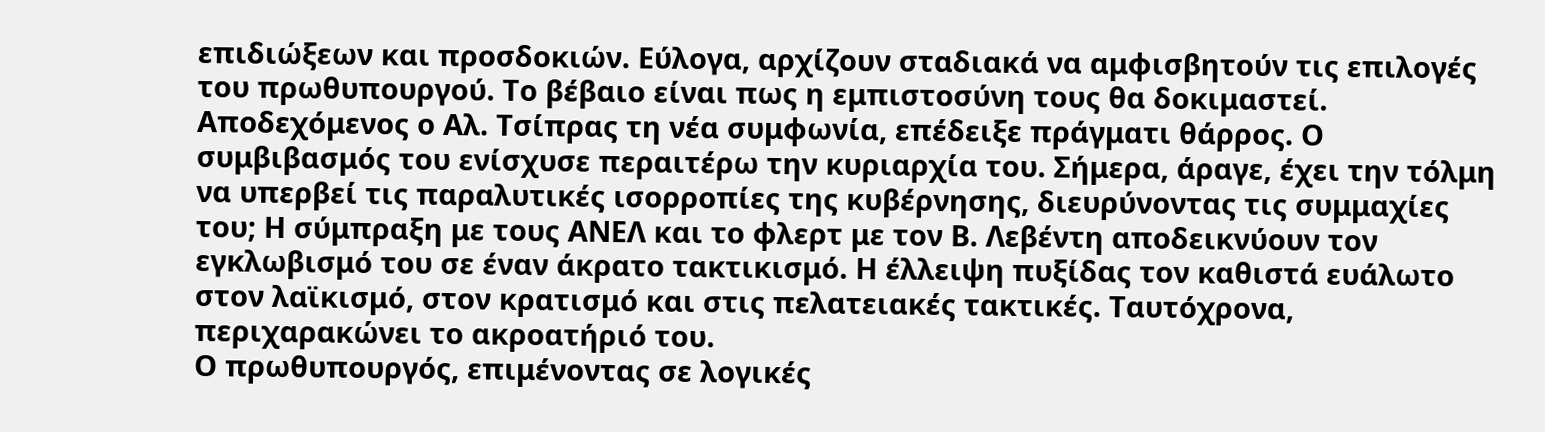επιδιώξεων και προσδοκιών. Εύλογα, αρχίζουν σταδιακά να αμφισβητούν τις επιλογές του πρωθυπουργού. Το βέβαιο είναι πως η εμπιστοσύνη τους θα δοκιμαστεί.
Αποδεχόμενος ο Αλ. Τσίπρας τη νέα συμφωνία, επέδειξε πράγματι θάρρος. Ο συμβιβασμός του ενίσχυσε περαιτέρω την κυριαρχία του. Σήμερα, άραγε, έχει την τόλμη να υπερβεί τις παραλυτικές ισορροπίες της κυβέρνησης, διευρύνοντας τις συμμαχίες του; Η σύμπραξη με τους ΑΝΕΛ και το φλερτ με τον Β. Λεβέντη αποδεικνύουν τον εγκλωβισμό του σε έναν άκρατο τακτικισμό. Η έλλειψη πυξίδας τον καθιστά ευάλωτο στον λαϊκισμό, στον κρατισμό και στις πελατειακές τακτικές. Ταυτόχρονα, περιχαρακώνει το ακροατήριό του.
Ο πρωθυπουργός, επιμένοντας σε λογικές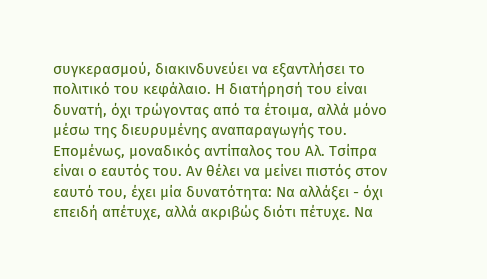συγκερασμού, διακινδυνεύει να εξαντλήσει το πολιτικό του κεφάλαιο. Η διατήρησή του είναι δυνατή, όχι τρώγοντας από τα έτοιμα, αλλά μόνο μέσω της διευρυμένης αναπαραγωγής του. Επομένως, μοναδικός αντίπαλος του Αλ. Τσίπρα είναι ο εαυτός του. Αν θέλει να μείνει πιστός στον εαυτό του, έχει μία δυνατότητα: Να αλλάξει - όχι επειδή απέτυχε, αλλά ακριβώς διότι πέτυχε. Να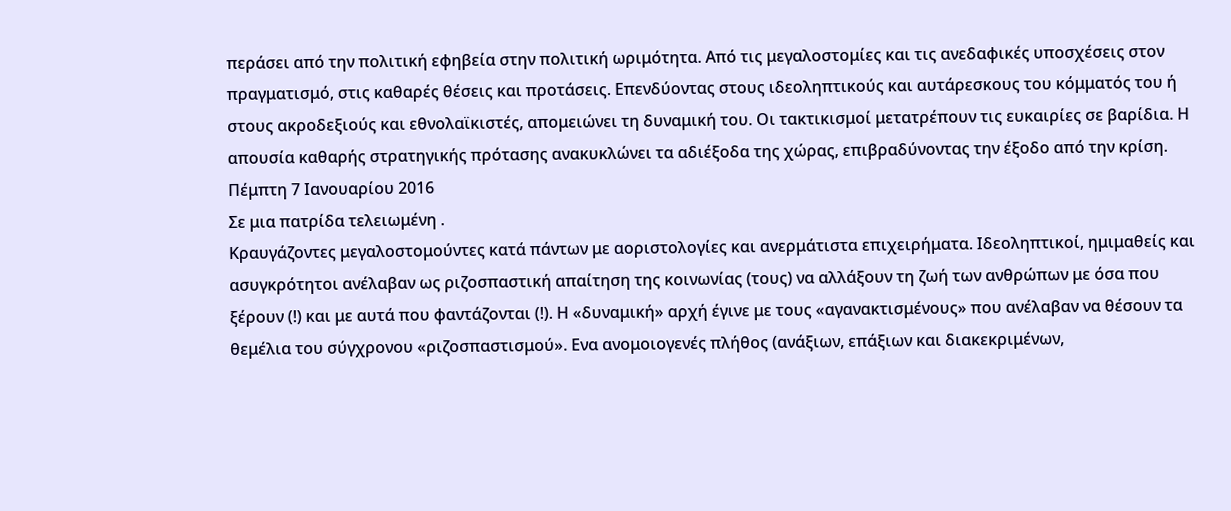περάσει από την πολιτική εφηβεία στην πολιτική ωριμότητα. Από τις μεγαλοστομίες και τις ανεδαφικές υποσχέσεις στον πραγματισμό, στις καθαρές θέσεις και προτάσεις. Επενδύοντας στους ιδεοληπτικούς και αυτάρεσκους του κόμματός του ή στους ακροδεξιούς και εθνολαϊκιστές, απομειώνει τη δυναμική του. Οι τακτικισμοί μετατρέπουν τις ευκαιρίες σε βαρίδια. Η απουσία καθαρής στρατηγικής πρότασης ανακυκλώνει τα αδιέξοδα της χώρας, επιβραδύνοντας την έξοδο από την κρίση.
Πέμπτη 7 Ιανουαρίου 2016
Σε μια πατρίδα τελειωμένη .
Κραυγάζοντες μεγαλοστομούντες κατά πάντων με αοριστολογίες και ανερμάτιστα επιχειρήματα. Ιδεοληπτικοί, ημιμαθείς και ασυγκρότητοι ανέλαβαν ως ριζοσπαστική απαίτηση της κοινωνίας (τους) να αλλάξουν τη ζωή των ανθρώπων με όσα που ξέρουν (!) και με αυτά που φαντάζονται (!). Η «δυναμική» αρχή έγινε με τους «αγανακτισμένους» που ανέλαβαν να θέσουν τα θεμέλια του σύγχρονου «ριζοσπαστισμού». Ενα ανομοιογενές πλήθος (ανάξιων, επάξιων και διακεκριμένων,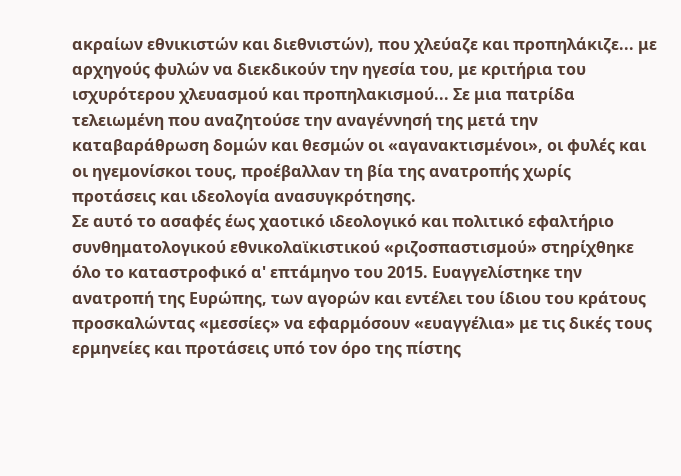ακραίων εθνικιστών και διεθνιστών), που χλεύαζε και προπηλάκιζε... με αρχηγούς φυλών να διεκδικούν την ηγεσία του, με κριτήρια του ισχυρότερου χλευασμού και προπηλακισμού... Σε μια πατρίδα τελειωμένη που αναζητούσε την αναγέννησή της μετά την καταβαράθρωση δομών και θεσμών οι «αγανακτισμένοι», οι φυλές και οι ηγεμονίσκοι τους, προέβαλλαν τη βία της ανατροπής χωρίς προτάσεις και ιδεολογία ανασυγκρότησης.
Σε αυτό το ασαφές έως χαοτικό ιδεολογικό και πολιτικό εφαλτήριο συνθηματολογικού εθνικολαϊκιστικού «ριζοσπαστισμού» στηρίχθηκε όλο το καταστροφικό α' επτάμηνο του 2015. Ευαγγελίστηκε την ανατροπή της Ευρώπης, των αγορών και εντέλει του ίδιου του κράτους προσκαλώντας «μεσσίες» να εφαρμόσουν «ευαγγέλια» με τις δικές τους ερμηνείες και προτάσεις υπό τον όρο της πίστης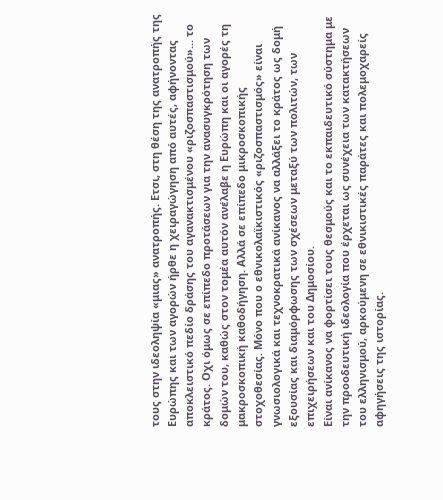τους στην ιδεοληψία «μιας» ανατροπής. Ετσι, στη θέση της ανατροπής της Ευρώπης και των αγορών ήρθε η χειραγώγηση από αυτές, αφήνοντας αποκλειστικό πεδίο δράσης του αγανακτισμένου «ριζοσπαστισμού»... το κράτος. Οχι όμως σε επίπεδο προτάσεων για την ανασυγκρότηση των δομών του, καθώς στον τομέα αυτόν ανέλαβε η Ευρώπη και οι αγορές τη μακροσκοπική καθοδήγηση. Αλλά σε επίπεδο μικροσκοπικής στοχοθεσίας. Μόνο που ο εθνικολαϊκιστικός «ριζοσπαστισμός» είναι γνωσιολογικά και τεχνοκρατικά ανίκανος να αλλάξει το κράτος ως δομή εξουσίας και διαμόρφωσης των σχέσεων μεταξύ των πολιτών, των επιχειρήσεων και του Δημοσίου.
Είναι ανίκανος να φορτίσει τους θεσμούς και το εκπαιδευτικό σύστημα με την προοδευτική ιδεολογία που έρχεται ως συνέχεια των κατακτήσεων του ελληνισμού, αρκούμενη σε εθνικιστικές παράτες και πολεμοχαρείς αφηγήσεις της ιστορίας.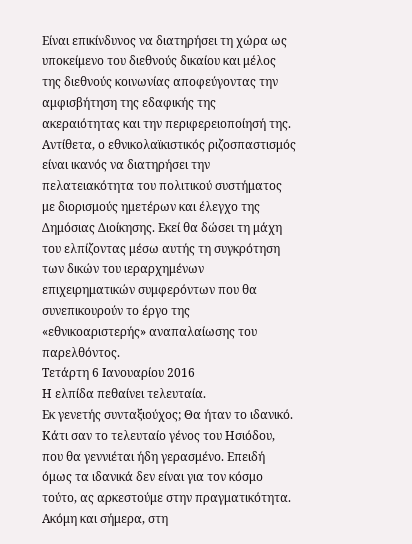Είναι επικίνδυνος να διατηρήσει τη χώρα ως υποκείμενο του διεθνούς δικαίου και μέλος της διεθνούς κοινωνίας αποφεύγοντας την αμφισβήτηση της εδαφικής της ακεραιότητας και την περιφερειοποίησή της. Αντίθετα, ο εθνικολαϊκιστικός ριζοσπαστισμός είναι ικανός να διατηρήσει την πελατειακότητα του πολιτικού συστήματος με διορισμούς ημετέρων και έλεγχο της Δημόσιας Διοίκησης. Εκεί θα δώσει τη μάχη του ελπίζοντας μέσω αυτής τη συγκρότηση των δικών του ιεραρχημένων επιχειρηματικών συμφερόντων που θα συνεπικουρούν το έργο της «εθνικοαριστερής» αναπαλαίωσης του παρελθόντος.
Τετάρτη 6 Ιανουαρίου 2016
Η ελπίδα πεθαίνει τελευταία.
Εκ γενετής συνταξιούχος; Θα ήταν το ιδανικό. Κάτι σαν το τελευταίο γένος του Ησιόδου, που θα γεννιέται ήδη γερασμένο. Επειδή όμως τα ιδανικά δεν είναι για τον κόσμο τούτο, ας αρκεστούμε στην πραγματικότητα. Ακόμη και σήμερα, στη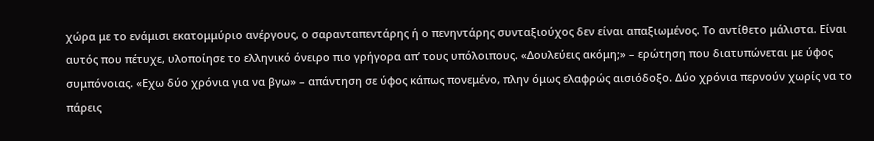χώρα με το ενάμισι εκατομμύριο ανέργους, ο σαρανταπεντάρης ή ο πενηντάρης συνταξιούχος δεν είναι απαξιωμένος. Το αντίθετο μάλιστα. Είναι αυτός που πέτυχε, υλοποίησε το ελληνικό όνειρο πιο γρήγορα απ’ τους υπόλοιπους. «Δουλεύεις ακόμη;» – ερώτηση που διατυπώνεται με ύφος συμπόνοιας. «Εχω δύο χρόνια για να βγω» – απάντηση σε ύφος κάπως πονεμένο, πλην όμως ελαφρώς αισιόδοξο. Δύο χρόνια περνούν χωρίς να το πάρεις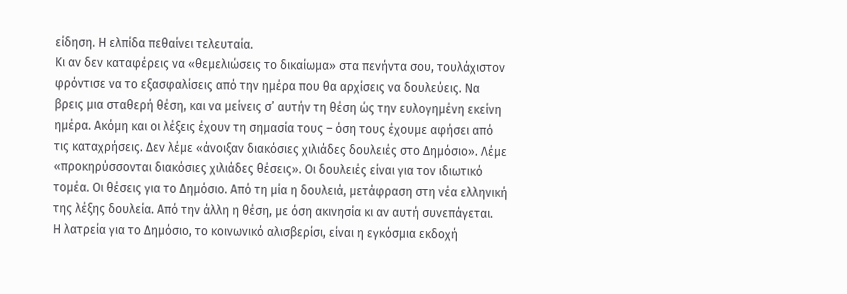είδηση. Η ελπίδα πεθαίνει τελευταία.
Κι αν δεν καταφέρεις να «θεμελιώσεις το δικαίωμα» στα πενήντα σου, τουλάχιστον φρόντισε να το εξασφαλίσεις από την ημέρα που θα αρχίσεις να δουλεύεις. Να βρεις μια σταθερή θέση, και να μείνεις σ’ αυτήν τη θέση ώς την ευλογημένη εκείνη ημέρα. Ακόμη και οι λέξεις έχουν τη σημασία τους – όση τους έχουμε αφήσει από τις καταχρήσεις. Δεν λέμε «άνοιξαν διακόσιες χιλιάδες δουλειές στο Δημόσιο». Λέμε «προκηρύσσονται διακόσιες χιλιάδες θέσεις». Οι δουλειές είναι για τον ιδιωτικό τομέα. Οι θέσεις για το Δημόσιο. Από τη μία η δουλειά, μετάφραση στη νέα ελληνική της λέξης δουλεία. Από την άλλη η θέση, με όση ακινησία κι αν αυτή συνεπάγεται.
Η λατρεία για το Δημόσιο, το κοινωνικό αλισβερίσι, είναι η εγκόσμια εκδοχή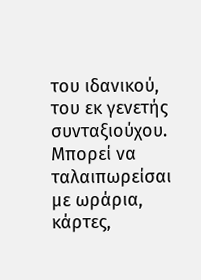του ιδανικού, του εκ γενετής συνταξιούχου. Μπορεί να ταλαιπωρείσαι με ωράρια, κάρτες,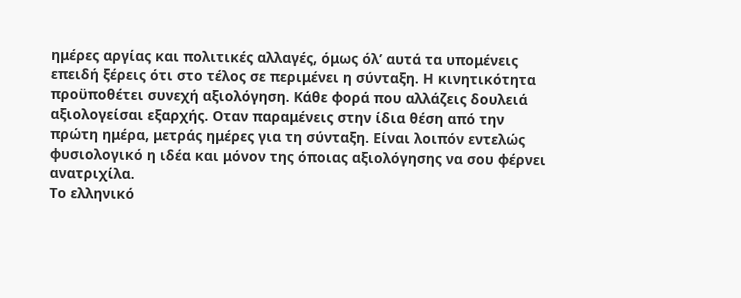ημέρες αργίας και πολιτικές αλλαγές, όμως όλ’ αυτά τα υπομένεις επειδή ξέρεις ότι στο τέλος σε περιμένει η σύνταξη. Η κινητικότητα προϋποθέτει συνεχή αξιολόγηση. Κάθε φορά που αλλάζεις δουλειά αξιολογείσαι εξαρχής. Οταν παραμένεις στην ίδια θέση από την πρώτη ημέρα, μετράς ημέρες για τη σύνταξη. Είναι λοιπόν εντελώς φυσιολογικό η ιδέα και μόνον της όποιας αξιολόγησης να σου φέρνει ανατριχίλα.
Το ελληνικό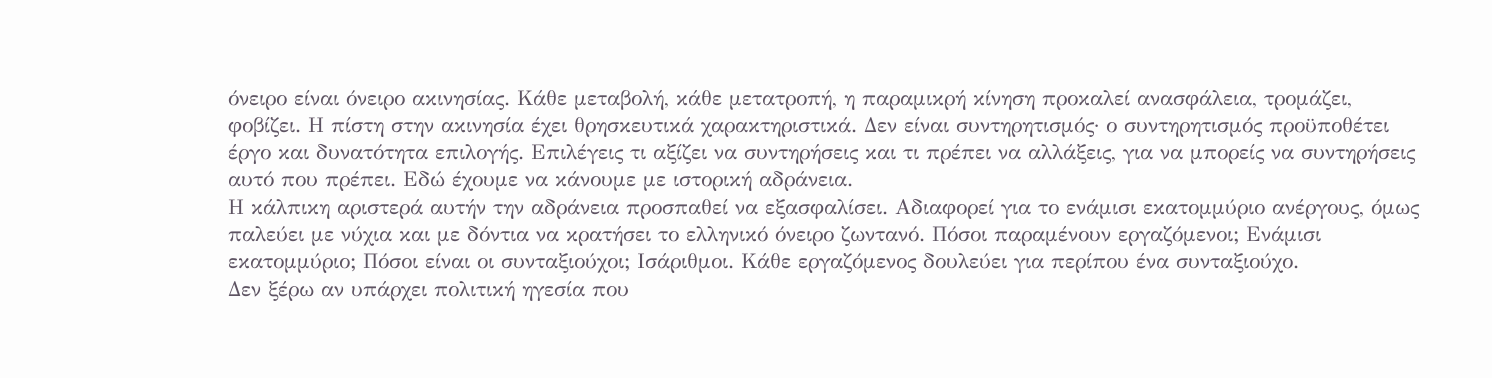όνειρο είναι όνειρο ακινησίας. Κάθε μεταβολή, κάθε μετατροπή, η παραμικρή κίνηση προκαλεί ανασφάλεια, τρομάζει, φοβίζει. Η πίστη στην ακινησία έχει θρησκευτικά χαρακτηριστικά. Δεν είναι συντηρητισμός· ο συντηρητισμός προϋποθέτει έργο και δυνατότητα επιλογής. Επιλέγεις τι αξίζει να συντηρήσεις και τι πρέπει να αλλάξεις, για να μπορείς να συντηρήσεις αυτό που πρέπει. Εδώ έχουμε να κάνουμε με ιστορική αδράνεια.
Η κάλπικη αριστερά αυτήν την αδράνεια προσπαθεί να εξασφαλίσει. Αδιαφορεί για το ενάμισι εκατομμύριο ανέργους, όμως παλεύει με νύχια και με δόντια να κρατήσει το ελληνικό όνειρο ζωντανό. Πόσοι παραμένουν εργαζόμενοι; Ενάμισι εκατομμύριο; Πόσοι είναι οι συνταξιούχοι; Ισάριθμοι. Κάθε εργαζόμενος δουλεύει για περίπου ένα συνταξιούχο.
Δεν ξέρω αν υπάρχει πολιτική ηγεσία που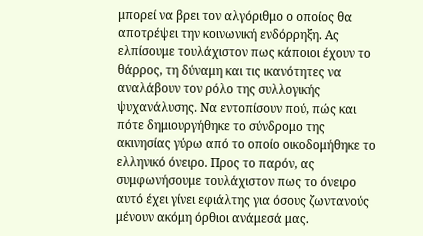μπορεί να βρει τον αλγόριθμο ο οποίος θα αποτρέψει την κοινωνική ενδόρρηξη. Ας ελπίσουμε τουλάχιστον πως κάποιοι έχουν το θάρρος, τη δύναμη και τις ικανότητες να αναλάβουν τον ρόλο της συλλογικής ψυχανάλυσης. Να εντοπίσουν πού, πώς και πότε δημιουργήθηκε το σύνδρομο της ακινησίας γύρω από το οποίο οικοδομήθηκε το ελληνικό όνειρο. Προς το παρόν, ας συμφωνήσουμε τουλάχιστον πως το όνειρο αυτό έχει γίνει εφιάλτης για όσους ζωντανούς μένουν ακόμη όρθιοι ανάμεσά μας.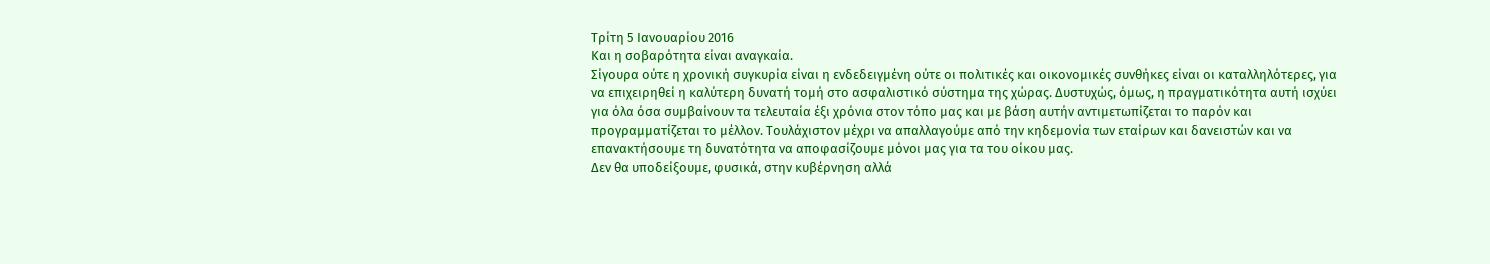Τρίτη 5 Ιανουαρίου 2016
Και η σοβαρότητα είναι αναγκαία.
Σίγουρα ούτε η χρονική συγκυρία είναι η ενδεδειγμένη ούτε οι πολιτικές και οικονομικές συνθήκες είναι οι καταλληλότερες, για να επιχειρηθεί η καλύτερη δυνατή τομή στο ασφαλιστικό σύστημα της χώρας. Δυστυχώς, όμως, η πραγματικότητα αυτή ισχύει για όλα όσα συμβαίνουν τα τελευταία έξι χρόνια στον τόπο μας και με βάση αυτήν αντιμετωπίζεται το παρόν και προγραμματίζεται το μέλλον. Τουλάχιστον μέχρι να απαλλαγούμε από την κηδεμονία των εταίρων και δανειστών και να επανακτήσουμε τη δυνατότητα να αποφασίζουμε μόνοι μας για τα του οίκου μας.
Δεν θα υποδείξουμε, φυσικά, στην κυβέρνηση αλλά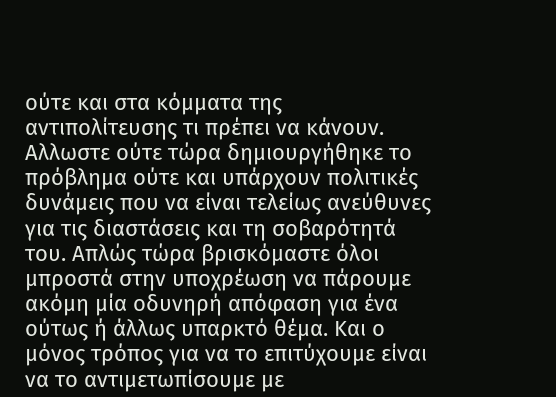ούτε και στα κόμματα της αντιπολίτευσης τι πρέπει να κάνουν. Αλλωστε ούτε τώρα δημιουργήθηκε το πρόβλημα ούτε και υπάρχουν πολιτικές δυνάμεις που να είναι τελείως ανεύθυνες για τις διαστάσεις και τη σοβαρότητά του. Απλώς τώρα βρισκόμαστε όλοι μπροστά στην υποχρέωση να πάρουμε ακόμη μία οδυνηρή απόφαση για ένα ούτως ή άλλως υπαρκτό θέμα. Και ο μόνος τρόπος για να το επιτύχουμε είναι να το αντιμετωπίσουμε με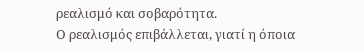ρεαλισμό και σοβαρότητα.
Ο ρεαλισμός επιβάλλεται, γιατί η όποια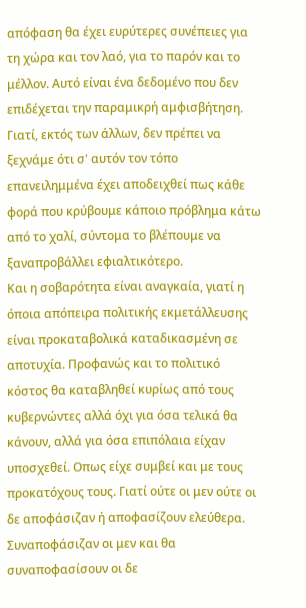απόφαση θα έχει ευρύτερες συνέπειες για τη χώρα και τον λαό, για το παρόν και το μέλλον. Αυτό είναι ένα δεδομένο που δεν επιδέχεται την παραμικρή αμφισβήτηση. Γιατί, εκτός των άλλων, δεν πρέπει να ξεχνάμε ότι σ' αυτόν τον τόπο επανειλημμένα έχει αποδειχθεί πως κάθε φορά που κρύβουμε κάποιο πρόβλημα κάτω από το χαλί, σύντομα το βλέπουμε να ξαναπροβάλλει εφιαλτικότερο.
Και η σοβαρότητα είναι αναγκαία, γιατί η όποια απόπειρα πολιτικής εκμετάλλευσης είναι προκαταβολικά καταδικασμένη σε αποτυχία. Προφανώς και το πολιτικό κόστος θα καταβληθεί κυρίως από τους κυβερνώντες αλλά όχι για όσα τελικά θα κάνουν, αλλά για όσα επιπόλαια είχαν υποσχεθεί. Οπως είχε συμβεί και με τους προκατόχους τους. Γιατί ούτε οι μεν ούτε οι δε αποφάσιζαν ή αποφασίζουν ελεύθερα. Συναποφάσιζαν οι μεν και θα συναποφασίσουν οι δε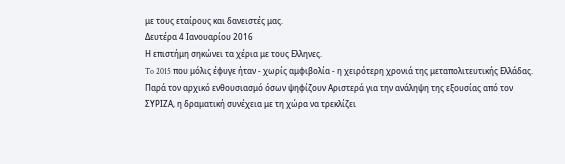με τους εταίρους και δανειστές μας.
Δευτέρα 4 Ιανουαρίου 2016
Η επιστήμη σηκώνει τα χέρια με τους Ελληνες.
To 2015 που μόλις έφυγε ήταν - χωρίς αμφιβολία - η χειρότερη χρονιά της μεταπολιτευτικής Ελλάδας.
Παρά τον αρχικό ενθουσιασμό όσων ψηφίζουν Αριστερά για την ανάληψη της εξουσίας από τον ΣΥΡΙΖΑ, η δραματική συνέχεια με τη χώρα να τρεκλίζει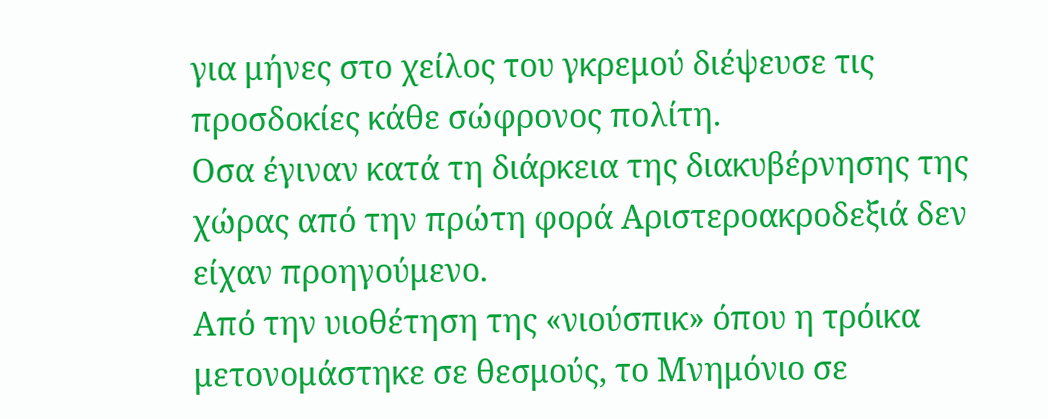για μήνες στο χείλος του γκρεμού διέψευσε τις προσδοκίες κάθε σώφρονος πολίτη.
Οσα έγιναν κατά τη διάρκεια της διακυβέρνησης της χώρας από την πρώτη φορά Αριστεροακροδεξιά δεν είχαν προηγούμενο.
Από την υιοθέτηση της «νιούσπικ» όπου η τρόικα μετονομάστηκε σε θεσμούς, το Μνημόνιο σε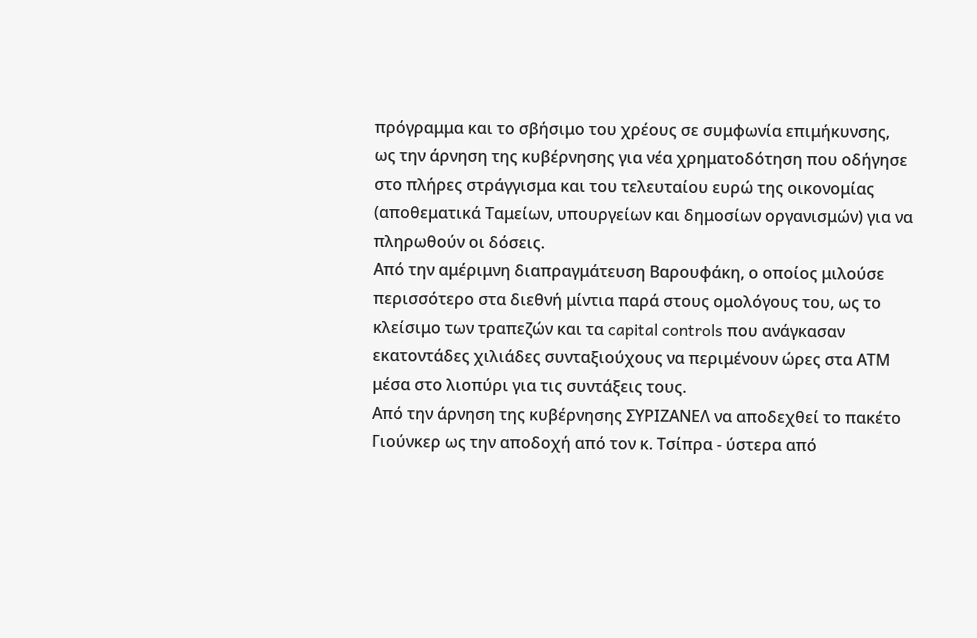πρόγραμμα και το σβήσιμο του χρέους σε συμφωνία επιμήκυνσης, ως την άρνηση της κυβέρνησης για νέα χρηματοδότηση που οδήγησε στο πλήρες στράγγισμα και του τελευταίου ευρώ της οικονομίας (αποθεματικά Ταμείων, υπουργείων και δημοσίων οργανισμών) για να πληρωθούν οι δόσεις.
Από την αμέριμνη διαπραγμάτευση Βαρουφάκη, ο οποίος μιλούσε περισσότερο στα διεθνή μίντια παρά στους ομολόγους του, ως το κλείσιμο των τραπεζών και τα capital controls που ανάγκασαν εκατοντάδες χιλιάδες συνταξιούχους να περιμένουν ώρες στα ΑΤΜ μέσα στο λιοπύρι για τις συντάξεις τους.
Από την άρνηση της κυβέρνησης ΣΥΡΙΖΑΝΕΛ να αποδεχθεί το πακέτο Γιούνκερ ως την αποδοχή από τον κ. Τσίπρα - ύστερα από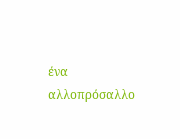ένα αλλοπρόσαλλο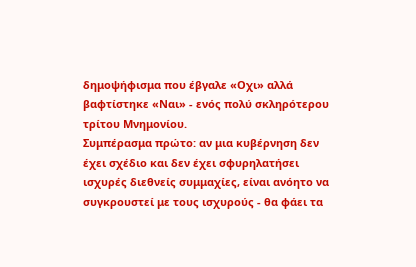δημοψήφισμα που έβγαλε «Οχι» αλλά βαφτίστηκε «Ναι» - ενός πολύ σκληρότερου τρίτου Μνημονίου.
Συμπέρασμα πρώτο: αν μια κυβέρνηση δεν έχει σχέδιο και δεν έχει σφυρηλατήσει ισχυρές διεθνείς συμμαχίες, είναι ανόητο να συγκρουστεί με τους ισχυρούς - θα φάει τα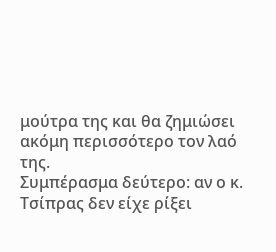μούτρα της και θα ζημιώσει ακόμη περισσότερο τον λαό της.
Συμπέρασμα δεύτερο: αν ο κ. Τσίπρας δεν είχε ρίξει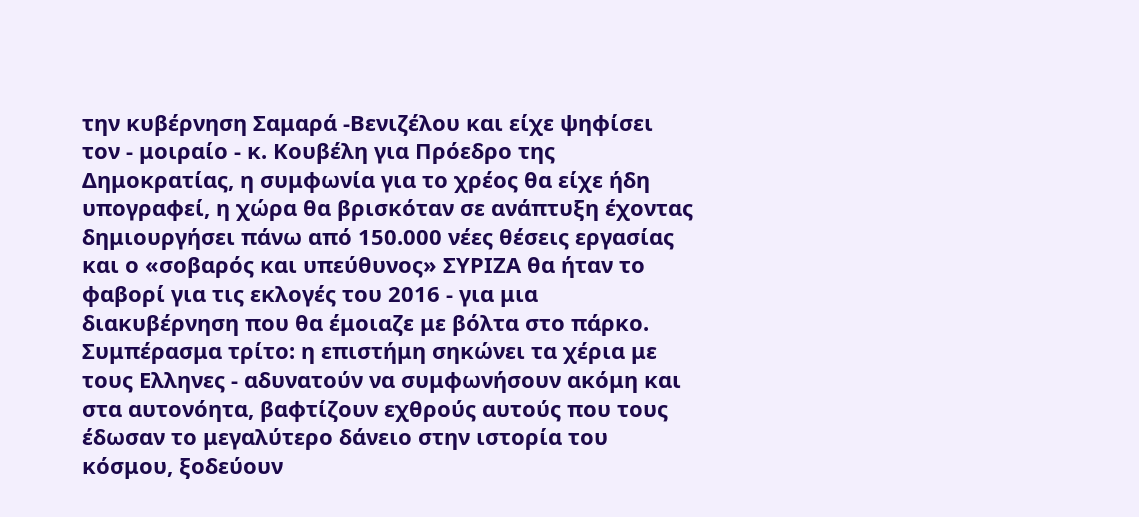την κυβέρνηση Σαμαρά -Βενιζέλου και είχε ψηφίσει τον - μοιραίο - κ. Κουβέλη για Πρόεδρο της Δημοκρατίας, η συμφωνία για το χρέος θα είχε ήδη υπογραφεί, η χώρα θα βρισκόταν σε ανάπτυξη έχοντας δημιουργήσει πάνω από 150.000 νέες θέσεις εργασίας και ο «σοβαρός και υπεύθυνος» ΣΥΡΙΖΑ θα ήταν το φαβορί για τις εκλογές του 2016 - για μια διακυβέρνηση που θα έμοιαζε με βόλτα στο πάρκο.
Συμπέρασμα τρίτο: η επιστήμη σηκώνει τα χέρια με τους Ελληνες - αδυνατούν να συμφωνήσουν ακόμη και στα αυτονόητα, βαφτίζουν εχθρούς αυτούς που τους έδωσαν το μεγαλύτερο δάνειο στην ιστορία του κόσμου, ξοδεύουν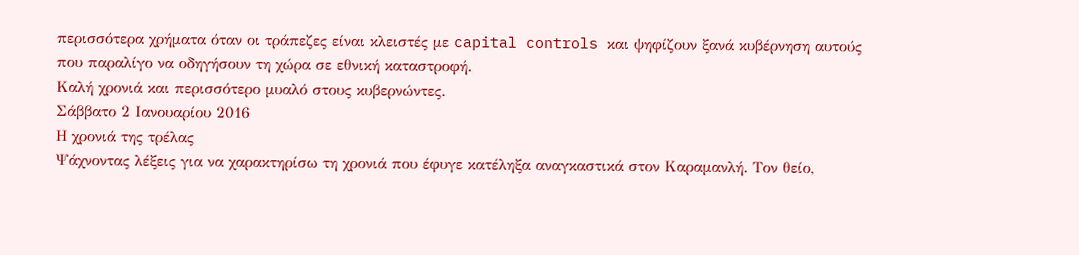περισσότερα χρήματα όταν οι τράπεζες είναι κλειστές με capital controls και ψηφίζουν ξανά κυβέρνηση αυτούς που παραλίγο να οδηγήσουν τη χώρα σε εθνική καταστροφή.
Καλή χρονιά και περισσότερο μυαλό στους κυβερνώντες.
Σάββατο 2 Ιανουαρίου 2016
Η χρονιά της τρέλας
Ψάχνοντας λέξεις για να χαρακτηρίσω τη χρονιά που έφυγε κατέληξα αναγκαστικά στον Καραμανλή. Τον θείο,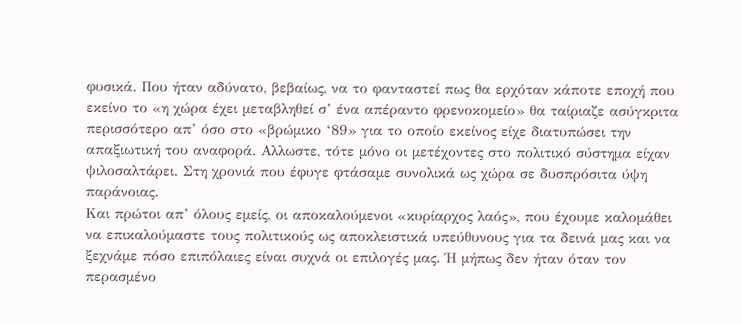φυσικά. Που ήταν αδύνατο, βεβαίως, να το φανταστεί πως θα ερχόταν κάποτε εποχή που εκείνο το «η χώρα έχει μεταβληθεί σ’ ένα απέραντο φρενοκομείο» θα ταίριαζε ασύγκριτα περισσότερο απ’ όσο στο «βρώμικο ‘89» για το οποίο εκείνος είχε διατυπώσει την απαξιωτική του αναφορά. Αλλωστε, τότε μόνο οι μετέχοντες στο πολιτικό σύστημα είχαν ψιλοσαλτάρει. Στη χρονιά που έφυγε φτάσαμε συνολικά ως χώρα σε δυσπρόσιτα ύψη παράνοιας.
Και πρώτοι απ’ όλους εμείς, οι αποκαλούμενοι «κυρίαρχος λαός», που έχουμε καλομάθει να επικαλούμαστε τους πολιτικούς ως αποκλειστικά υπεύθυνους για τα δεινά μας και να ξεχνάμε πόσο επιπόλαιες είναι συχνά οι επιλογές μας. Ή μήπως δεν ήταν όταν τον περασμένο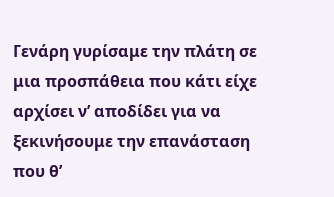Γενάρη γυρίσαμε την πλάτη σε μια προσπάθεια που κάτι είχε αρχίσει ν’ αποδίδει για να ξεκινήσουμε την επανάσταση που θ’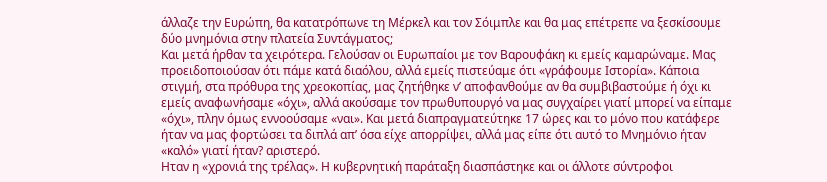άλλαζε την Ευρώπη, θα κατατρόπωνε τη Μέρκελ και τον Σόιμπλε και θα μας επέτρεπε να ξεσκίσουμε δύο μνημόνια στην πλατεία Συντάγματος;
Και μετά ήρθαν τα χειρότερα. Γελούσαν οι Ευρωπαίοι με τον Βαρουφάκη κι εμείς καμαρώναμε. Μας προειδοποιούσαν ότι πάμε κατά διαόλου, αλλά εμείς πιστεύαμε ότι «γράφουμε Ιστορία». Κάποια στιγμή, στα πρόθυρα της χρεοκοπίας, μας ζητήθηκε ν’ αποφανθούμε αν θα συμβιβαστούμε ή όχι κι εμείς αναφωνήσαμε «όχι», αλλά ακούσαμε τον πρωθυπουργό να μας συγχαίρει γιατί μπορεί να είπαμε «όχι», πλην όμως εννοούσαμε «ναι». Και μετά διαπραγματεύτηκε 17 ώρες και το μόνο που κατάφερε ήταν να μας φορτώσει τα διπλά απ’ όσα είχε απορρίψει, αλλά μας είπε ότι αυτό το Μνημόνιο ήταν «καλό» γιατί ήταν? αριστερό.
Ηταν η «χρονιά της τρέλας». Η κυβερνητική παράταξη διασπάστηκε και οι άλλοτε σύντροφοι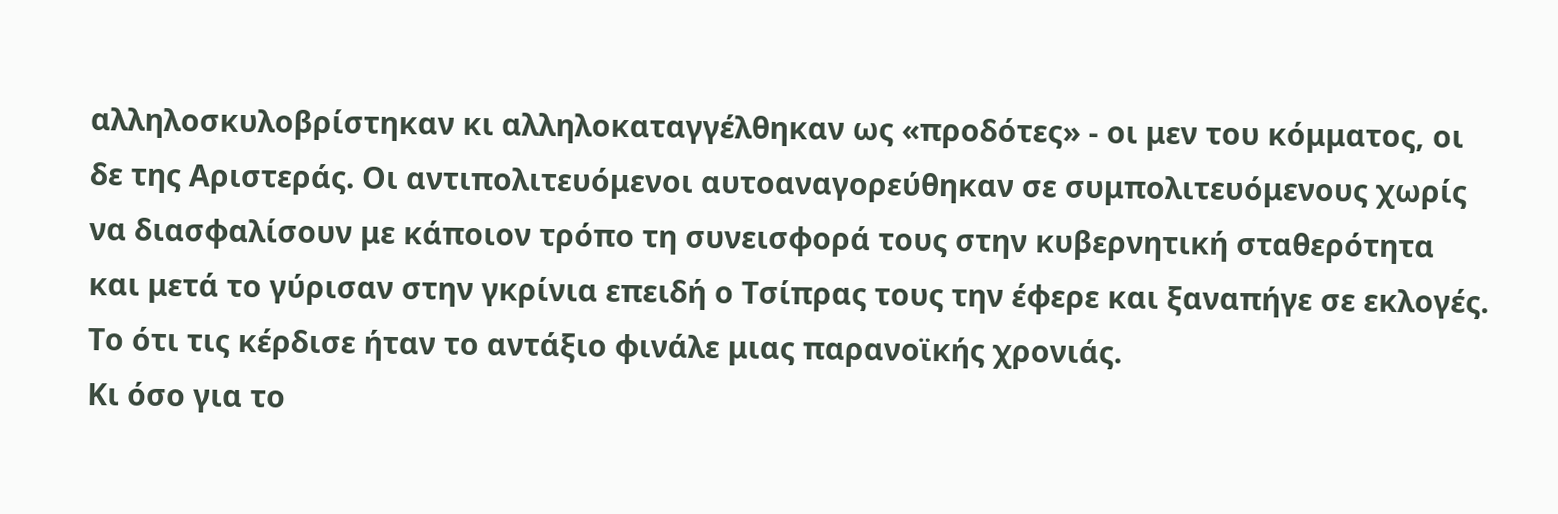αλληλοσκυλοβρίστηκαν κι αλληλοκαταγγέλθηκαν ως «προδότες» - οι μεν του κόμματος, οι δε της Αριστεράς. Οι αντιπολιτευόμενοι αυτοαναγορεύθηκαν σε συμπολιτευόμενους χωρίς να διασφαλίσουν με κάποιον τρόπο τη συνεισφορά τους στην κυβερνητική σταθερότητα και μετά το γύρισαν στην γκρίνια επειδή ο Τσίπρας τους την έφερε και ξαναπήγε σε εκλογές. Το ότι τις κέρδισε ήταν το αντάξιο φινάλε μιας παρανοϊκής χρονιάς.
Κι όσο για το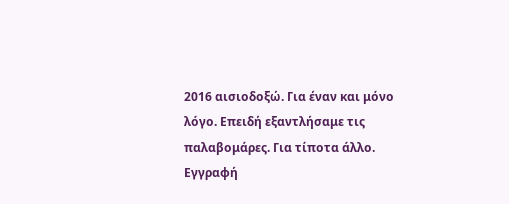2016 αισιοδοξώ. Για έναν και μόνο λόγο. Επειδή εξαντλήσαμε τις παλαβομάρες. Για τίποτα άλλο.
Εγγραφή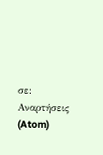σε:
Αναρτήσεις (Atom)